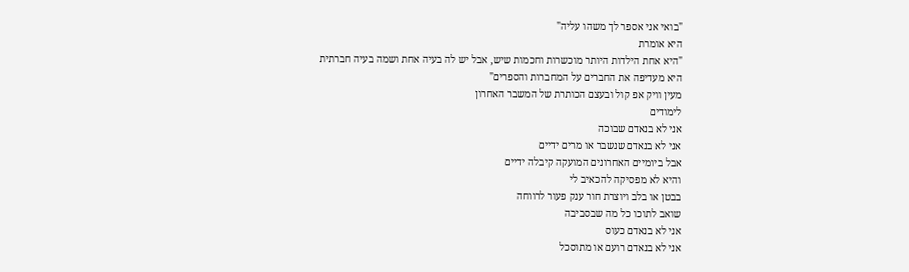"בואי אני אספר לך משהו עליה"
היא אומרת
"היא אחת הילדות היותר מוכשרות וחכמות שיש, אבל יש לה בעיה אחת ושמה בעיה חברתית
היא מעדיפה את החברים על המחברות והספרים"
מעין וויק אפ קול ובעצם הכותרת של המשבר האחרון
לימודים
אני לא בנאדם שבוכה
אני לא בנאדם שנשבר או מרים ידיים
אבל ביומיים האחרונים המועקה קיבלה ידיים
והיא לא מפסיקה להכאיב לי
בבטן או בלב ויוצרת חור ענק פעור לרווחה
שואב לתוכו כל מה שבסביבה
אני לא בנאדם כעוס
אני לא בנאדם רועם או מתוסכל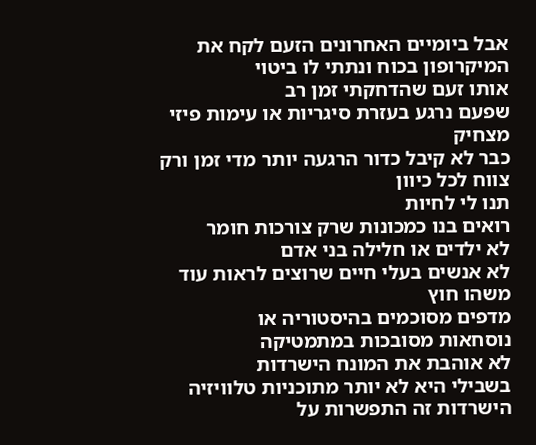אבל ביומיים האחרונים הזעם לקח את המיקרופון בכוח ונתתי לו ביטוי
אותו זעם שהדחקתי זמן רב
שפעם נרגע בעזרת סיגריות או עימות פיזי מצחיק
כבר לא קיבל כדור הרגעה יותר מדי זמן ורק צווח לכל כיוון
תנו לי לחיות
רואים בנו כמכונות שרק צורכות חומר
לא ילדים או חלילה בני אדם
לא אנשים בעלי חיים שרוצים לראות עוד משהו חוץ
מדפים מסוכמים בהיסטוריה או
נוסחאות מסובכות במתמטיקה
לא אוהבת את המונח הישרדות
בשבילי היא לא יותר מתוכניות טלוויזיה
הישרדות זה התפשרות על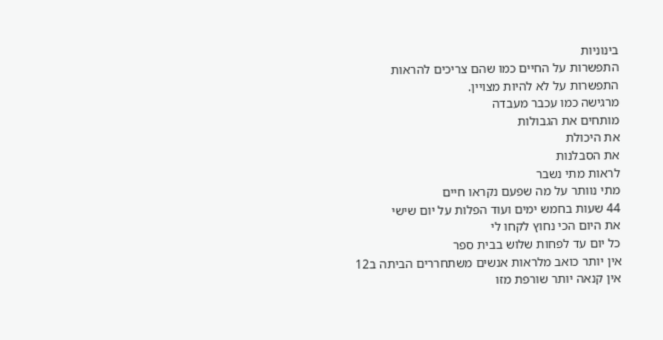בינוניות
התפשרות על החיים כמו שהם צריכים להראות
התפשרות על לא להיות מצויין.
מרגישה כמו עכבר מעבדה
מותחים את הגבולות
את היכולת
את הסבלנות
לראות מתי נשבר
מתי נוותר על מה שפעם נקראו חיים
44 שעות בחמש ימים ועוד הפלות על יום שישי
את היום הכי נחוץ לקחו לי
כל יום עד לפחות שלוש בבית ספר
אין יותר כואב מלראות אנשים משתחררים הביתה ב12
אין קנאה יותר שורפת מזו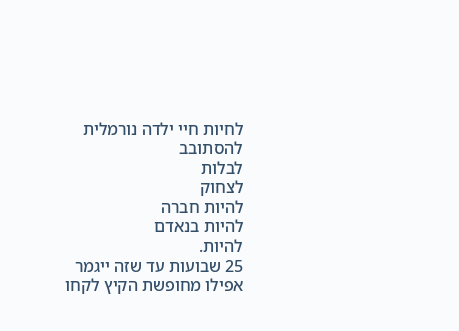לחיות חיי ילדה נורמלית
להסתובב
לבלות
לצחוק
להיות חברה
להיות בנאדם
להיות.
25 שבועות עד שזה ייגמר
אפילו מחופשת הקיץ לקחו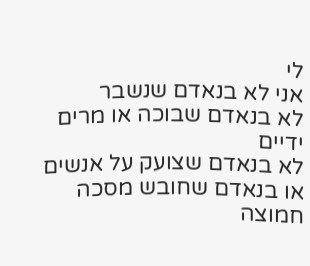לי
אני לא בנאדם שנשבר
לא בנאדם שבוכה או מרים ידיים
לא בנאדם שצועק על אנשים
או בנאדם שחובש מסכה חמוצה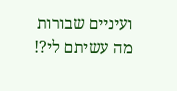ועיניים שבורות
מה עשיתם לי?!